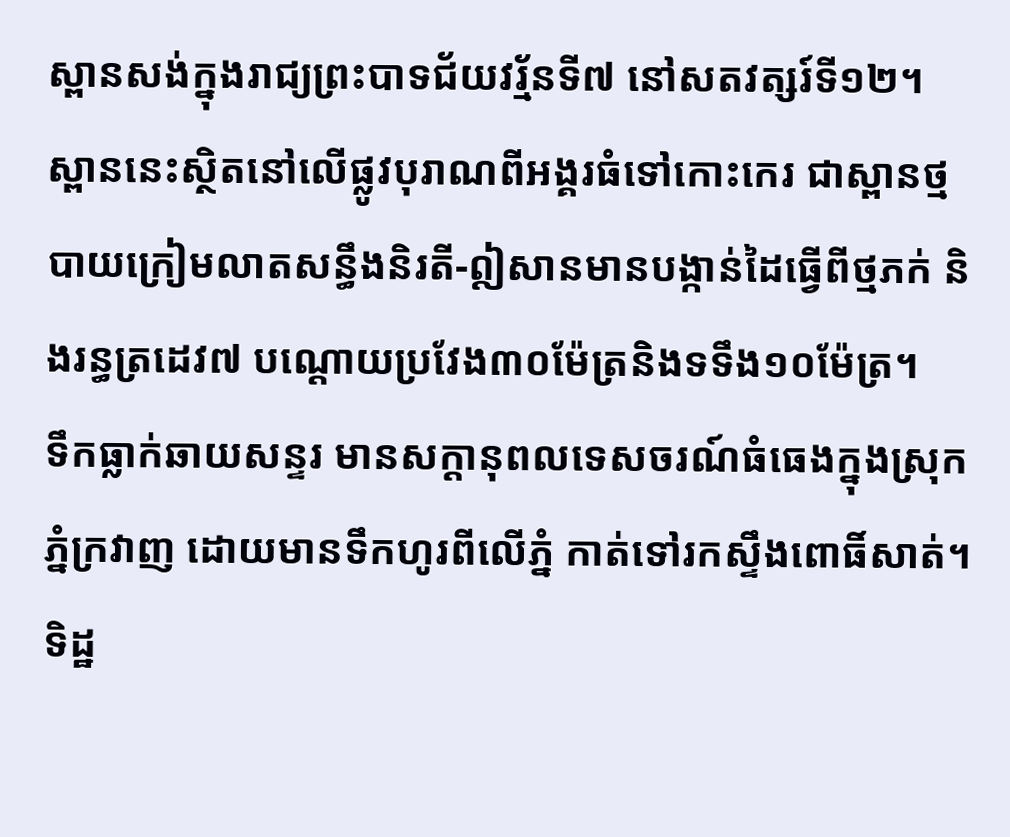ស្ពានសង់ក្នុងរាជ្យព្រះបាទជ័យវរ្ម័នទី៧ នៅសតវត្សរ៍ទី១២។ ស្ពាននេះស្ថិតនៅលើផ្លូវបុរាណពីអង្គរធំទៅកោះកេរ ជាស្ពានថ្មបាយក្រៀមលាតសន្ធឹងនិរតី-ឦសានមានបង្កាន់ដៃធ្វើពីថ្មភក់ និងរន្ធត្រដេវ៧ បណ្ដោយប្រវែង៣០ម៉ែត្រនិងទទឹង១០ម៉ែត្រ។
ទឹកធ្លាក់ឆាយសន្ទរ មានសក្ដានុពលទេសចរណ៍ធំធេងក្នុងស្រុកភ្នំក្រវាញ ដោយមានទឹកហូរពីលើភ្នំ កាត់ទៅរកស្ទឹងពោធិ៍សាត់។ ទិដ្ឋ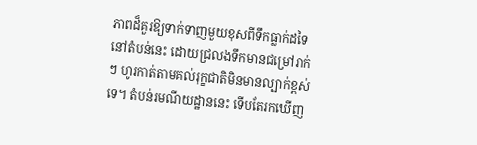ភាពដ៏គួរឱ្យទាក់ទាញមួយខុសពីទឹកធ្លាក់ដទៃនៅតំបន់នេះ ដោយជ្រលងទឹកមានជម្រៅរាក់ៗ ហូរកាត់តាមគល់រុក្ខជាតិមិនមានល្បាក់ខ្ពស់ទេ។ តំបន់រមណីយដ្ឋាននេះ ទើបតែរកឃើញ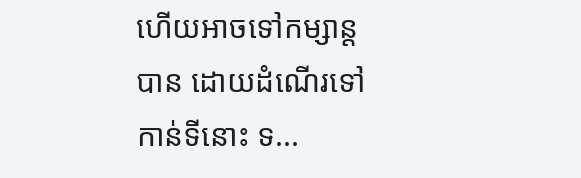ហើយអាចទៅកម្សាន្តបាន ដោយដំណើរទៅកាន់ទីនោះ ទ...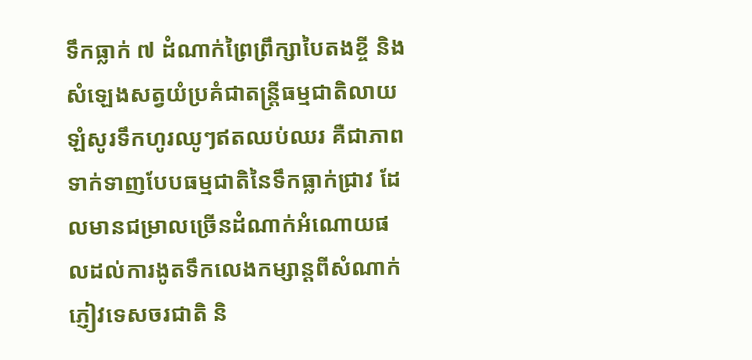ទឹកធ្លាក់ ៧ ដំណាក់ព្រៃព្រឹក្សាបៃតងខ្ចី និងសំឡេងសត្វយំប្រគំជាតន្ត្រីធម្មជាតិលាយឡំសូរទឹកហូរឈូៗឥតឈប់ឈរ គឺជាភាពទាក់ទាញបែបធម្មជាតិនៃទឹកធ្លាក់ជ្រាវ ដែលមានជម្រាលច្រើនដំណាក់អំណោយផលដល់ការងូតទឹកលេងកម្សាន្ដពីសំណាក់ភ្ញៀវទេសចរជាតិ និ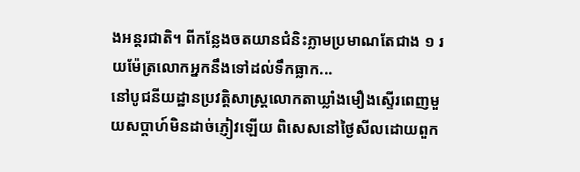ងអន្ដរជាតិ។ ពីកន្លែងចតយានជំនិះភ្លាមប្រមាណតែជាង ១ រយម៉ែត្រលោកអ្នកនឹងទៅដល់ទឹកធ្លាក...
នៅបូជនីយដ្ឋានប្រវត្តិសាស្រ្តលោកតាឃ្លាំងមឿងស្ទើរពេញមួយសប្ដាហ៍មិនដាច់ភ្ញៀវឡើយ ពិសេសនៅថ្ងៃសីលដោយពួក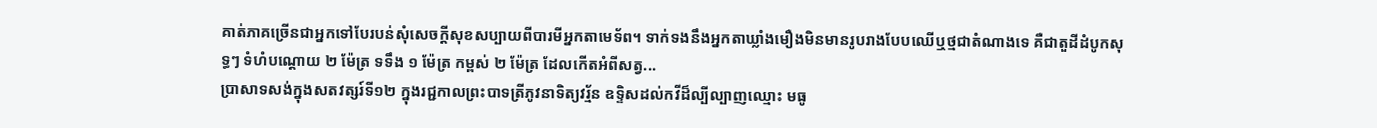គាត់ភាគច្រើនជាអ្នកទៅបែរបន់សុំសេចក្ដីសុខសប្បាយពីបារមីអ្នកតាមេទ័ព។ ទាក់ទងនឹងអ្នកតាឃ្លាំងមឿងមិនមានរូបរាងបែបឈើឬថ្មជាតំណាងទេ គឺជាតួដីដំបូកសុទ្ធៗ ទំហំបណ្ដោយ ២ ម៉ែត្រ ទទឹង ១ ម៉ែត្រ កម្ពស់ ២ ម៉ែត្រ ដែលកើតអំពីសត្វ...
ប្រាសាទសង់ក្នុងសតវត្សរ៍ទី១២ ក្នុងរជ្ជកាលព្រះបាទត្រីភូវនាទិត្យវរ្ម័ន ឧទ្ទិសដល់កវីដ៏ល្បីល្បាញឈ្មោះ មធូ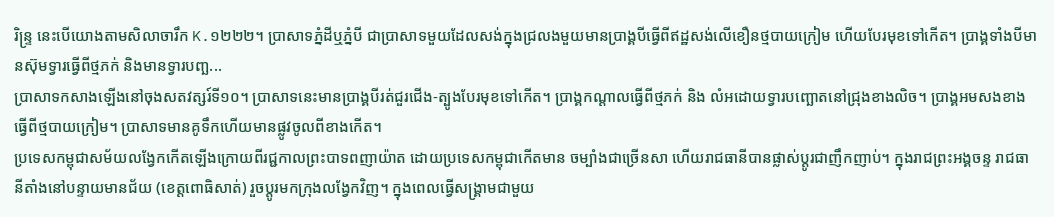រិន្ទ្រ នេះបើយោងតាមសិលាចារឹក K.១២២២។ ប្រាសាទភ្នំដីឬភ្នំបី ជាប្រាសាទមួយដែលសង់ក្នុងជ្រលងមួយមានប្រាង្គបីធ្វើពីឥដ្ឋសង់លើខឿនថ្មបាយក្រៀម ហើយបែរមុខទៅកើត។ ប្រាង្គទាំងបីមានស៊ុមទ្វារធ្វើពីថ្មភក់ និងមានទ្វារបញ្ឆ...
ប្រាសាទកសាងឡើងនៅចុងសតវត្សរ៍ទី១០។ ប្រាសាទនេះមានប្រាង្គបីរត់ជួរជើង-ត្បូងបែរមុខទៅកើត។ ប្រាង្គកណ្ដាលធ្វើពីថ្មភក់ និង លំអដោយទ្វារបញ្ឆោតនៅជ្រុងខាងលិច។ ប្រាង្គអមសងខាងធ្វើពីថ្មបាយក្រៀម។ ប្រាសាទមានគូទឹកហើយមានផ្លូវចូលពីខាងកើត។
ប្រទេសកម្ពុជាសម័យលង្វែកកើតឡើងក្រោយពីរជ្ជកាលព្រះបាទពញាយ៉ាត ដោយប្រទេសកម្ពុជាកើតមាន ចម្បាំងជាច្រើនសា ហើយរាជធានីបានផ្លាស់ប្តូរជាញឹកញាប់។ ក្នុងរាជព្រះអង្គចន្ទ រាជធានីតាំងនៅបន្ទាយមានជ័យ (ខេត្តពោធិសាត់) រួចប្តូរមកក្រុងលង្វែកវិញ។ ក្នុងពេលធ្វើសង្គ្រាមជាមួយ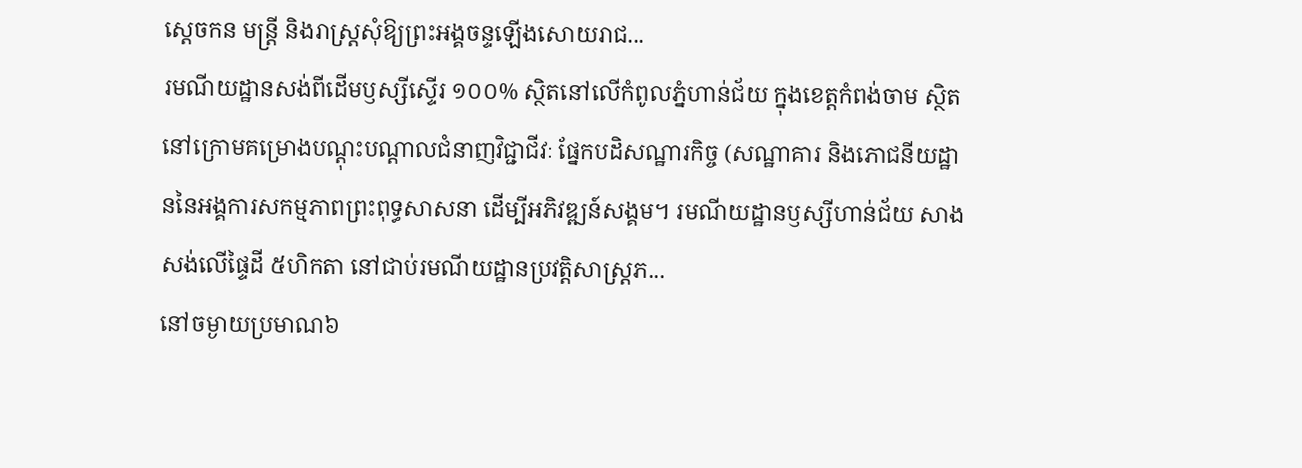ស្តេចកន មន្ត្រី និងរាស្រ្តសុំឱ្យព្រះអង្គចន្ទឡើងសោយរាជ...
រមណីយដ្ឋានសង់ពីដើមឫស្សីស្ទើរ ១០០% ស្ថិតនៅលើកំពូលភ្នំហាន់ជ័យ ក្នុងខេត្តកំពង់ចាម ស្ថិតនៅក្រោមគម្រោងបណ្ដុះបណ្ដាលជំនាញវិជ្ជាជីវៈ ផ្នែកបដិសណ្ឋារកិច្ច (សណ្ឋាគារ និងភោជនីយដ្ឋាននៃអង្គការសកម្មភាពព្រះពុទ្ធសាសនា ដើម្បីអភិវឌ្ឍន៍សង្គម។ រមណីយដ្ឋានឫស្សីហាន់ជ័យ សាងសង់លើផ្ទៃដី ៥ហិកតា នៅជាប់រមណីយដ្ឋានប្រវត្តិសាស្ត្រភ...
នៅចម្ងាយប្រមាណ៦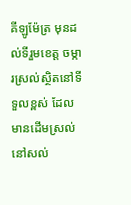គីឡូម៉ែត្រ មុនដល់ទីរួមខេត្ត ចម្ការស្រល់ស្ថិតនៅទីទួលខ្ពស់ ដែលមានដើមស្រល់នៅសល់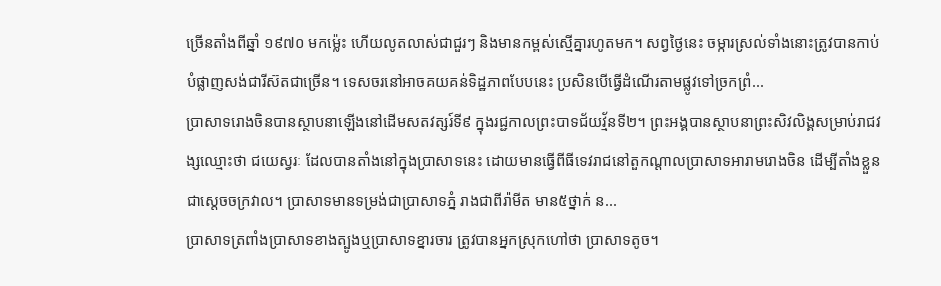ច្រើនតាំងពីឆ្នាំ ១៩៧០ មកម្ល៉េះ ហើយលូតលាស់ជាជួរៗ និងមានកម្ពស់ស្មើគ្នារហូតមក។ សព្វថ្ងៃនេះ ចម្ការស្រល់ទាំងនោះត្រូវបានកាប់បំផ្លាញសង់ជារីស៊តជាច្រើន។ ទេសចរនៅអាចគយគន់ទិដ្ឋភាពបែបនេះ ប្រសិនបើធ្វើដំណើរតាមផ្លូវទៅច្រកព្រំ...
ប្រាសាទរោងចិនបានស្ថាបនាឡើងនៅដើមសតវត្សរ៍ទី៩ ក្នុងរជ្ជកាលព្រះបាទជ័យវ្ម័នទី២។ ព្រះអង្គបានស្ថាបនាព្រះសិវលិង្គសម្រាប់រាជវង្សឈ្មោះថា ជយេស្វរៈ ដែលបានតាំងនៅក្នុងប្រាសាទនេះ ដោយមានធ្វើពីធីទេវរាជនៅតួកណ្តាលប្រាសាទអារាមរោងចិន ដើម្បីតាំងខ្លួនជាស្តេចចក្រវាល។ ប្រាសាទមានទម្រង់ជាប្រាសាទភ្នំ រាងជាពីរ៉ាមីត មាន៥ថ្នាក់ ន...
ប្រាសាទត្រពាំងប្រាសាទខាងត្បូងឬប្រាសាទខ្នារចារ ត្រូវបានអ្នកស្រុកហៅថា ប្រាសាទតូច។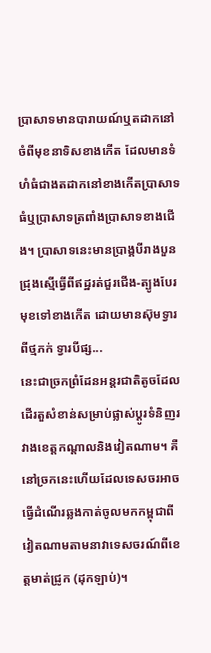ប្រាសាទមានបារាយណ៍ឬតដាកនៅចំពីមុខនាទិសខាងកើត ដែលមានទំហំធំជាងតដាកនៅខាងកើតប្រាសាទធំឬប្រាសាទត្រពាំងប្រាសាទខាងជើង។ ប្រាសាទនេះមានប្រាង្គបីរាងបួនជ្រុងស្មើធ្វើពីឥដ្ឋរត់ជួរជើង-ត្បូងបែរមុខទៅខាងកើត ដោយមានស៊ុមទ្វារពីថ្មភក់ ទ្វារបីផ្ស...
នេះជាច្រកព្រំដែនអន្តរជាតិតូចដែលដើរតួសំខាន់សម្រាប់ផ្លាស់ប្ដូរទំនិញរវាងខេត្តកណ្ដាលនិងវៀតណាម។ គឺនៅច្រកនេះហើយដែលទេសចរអាចធ្វើដំណើរឆ្លងកាត់ចូលមកកម្ពុជាពីវៀតណាមតាមនាវាទេសចរណ៍ពីខេត្តមាត់ជ្រូក (ដុកឡាប់)។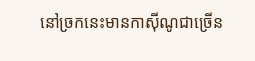នៅច្រកនេះមានកាស៊ីណូជាច្រើន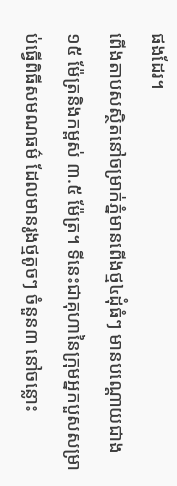ផងដែរ។
ពើងតាបសស្ថិតនៅចម្រាក់ភ្នំមានពើងថ្ម៤ដុំធំៗ មានបណ្តោយជាង ១៥ ម៉ែត្រនិងកម្ពស់ ៣.៥ ម៉ែត្រ។ ទីនេះជាគុហានៃក្រុមអ្នកបួសសម្រាប់ធ្វើពិធីសមណធម៌ ដែលមានរូងថ្មតូចៗ ចំនួន៣ នៅចន្លោះ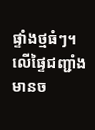ផ្ទាំងថ្មធំៗ។ លើផ្ទៃជញ្ជាំងមានច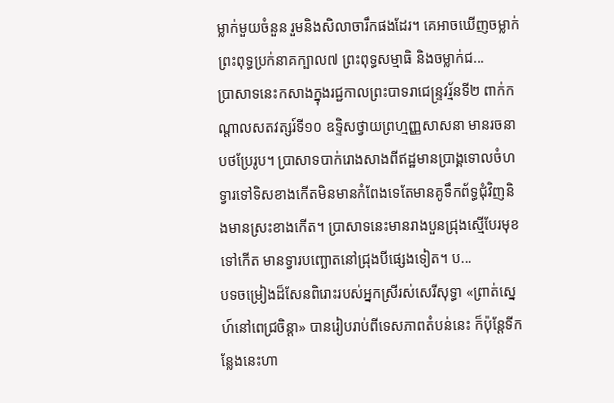ម្លាក់មួយចំនួន រួមនិងសិលាចារឹកផងដែរ។ គេអាចឃើញចម្លាក់ព្រះពុទ្ធប្រក់នាគក្បាល៧ ព្រះពុទ្ធសម្មាធិ និងចម្លាក់ជ...
ប្រាសាទនេះកសាងក្នុងរជ្ជកាលព្រះបាទរាជេន្រ្ទវរ្ម័នទី២ ពាក់កណ្តាលសតវត្សរ៍ទី១០ ឧទ្ទិសថ្វាយព្រហ្មញ្ញសាសនា មានរចនាបថប្រែរូប។ ប្រាសាទបាក់រោងសាងពីឥដ្ឋមានប្រាង្គទោលចំហទ្វារទៅទិសខាងកើតមិនមានកំពែងទេតែមានគូទឹកព័ទ្ធជុំវិញនិងមានស្រះខាងកើត។ ប្រាសាទនេះមានរាងបួនជ្រុងស្មើបែរមុខទៅកើត មានទ្វារបញ្ឆោតនៅជ្រុងបីផ្សេងទៀត។ ប...
បទចម្រៀងដ៏សែនពិរោះរបស់អ្នកស្រីរស់សេរីសុទ្ធា «ព្រាត់ស្នេហ៍នៅពេជ្រចិន្តា» បានរៀបរាប់ពីទេសភាពតំបន់នេះ ក៏ប៉ុន្តែទីកន្លែងនេះហា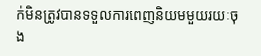ក់មិនត្រូវបានទទួលការពេញនិយមមួយរយៈចុង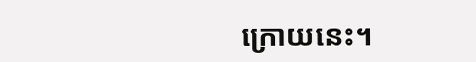ក្រោយនេះ។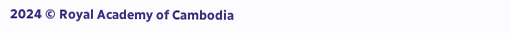2024 © Royal Academy of Cambodia